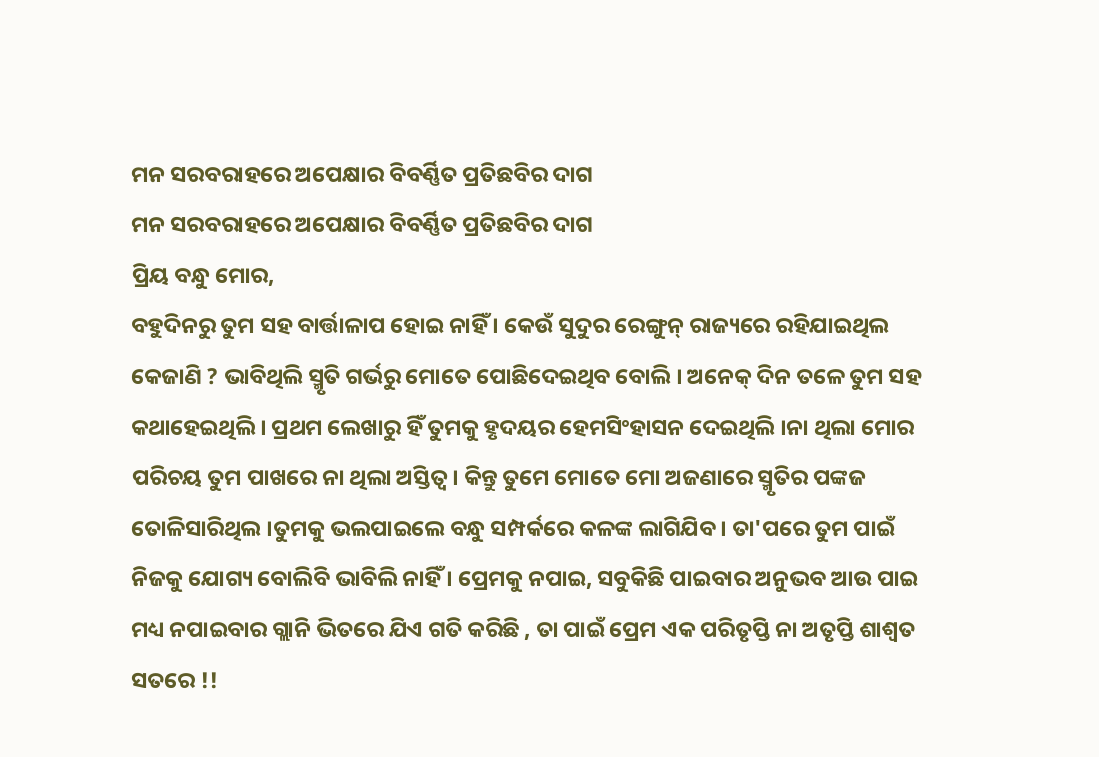ମନ ସରବରାହରେ ଅପେକ୍ଷାର ବିବର୍ଣ୍ଣିତ ପ୍ରତିଛବିର ଦାଗ
ମନ ସରବରାହରେ ଅପେକ୍ଷାର ବିବର୍ଣ୍ଣିତ ପ୍ରତିଛବିର ଦାଗ
ପ୍ରିୟ ବନ୍ଧୁ ମୋର,
ବହୁଦିନରୁ ତୁମ ସହ ବାର୍ତ୍ତାଳାପ ହୋଇ ନାହିଁ । କେଉଁ ସୁଦୁର ରେଙ୍ଗୁନ୍ ରାଜ୍ୟରେ ରହିଯାଇଥିଲ କେଜାଣି ? ଭାବିଥିଲି ସ୍ମୃତି ଗର୍ଭରୁ ମୋତେ ପୋଛିଦେଇଥିବ ବୋଲି । ଅନେକ୍ ଦିନ ତଳେ ତୁମ ସହ କଥାହେଇଥିଲି । ପ୍ରଥମ ଲେଖାରୁ ହିଁ ତୁମକୁ ହୃଦୟର ହେମସିଂହାସନ ଦେଇଥିଲି ।ନା ଥିଲା ମୋର ପରିଚୟ ତୁମ ପାଖରେ ନା ଥିଲା ଅସ୍ତିତ୍ବ। କିନ୍ତୁ ତୁମେ ମୋତେ ମୋ ଅଜଣାରେ ସ୍ମୃତିର ପଙ୍କଜ ତୋଳିସାରିଥିଲ ।ତୁମକୁ ଭଲପାଇଲେ ବନ୍ଧୁ ସମ୍ପର୍କରେ କଳଙ୍କ ଲାଗିଯିବ। ତା'ପରେ ତୁମ ପାଇଁ ନିଜକୁ ଯୋଗ୍ୟ ବୋଲିବି ଭାବିଲି ନାହିଁ । ପ୍ରେମକୁ ନପାଇ, ସବୁକିଛି ପାଇବାର ଅନୁଭବ ଆଉ ପାଇ ମଧ୍ୟ ନପାଇବାର ଗ୍ଲାନି ଭିତରେ ଯିଏ ଗତି କରିଛି , ତା ପାଇଁ ପ୍ରେମ ଏକ ପରିତୃପ୍ତି ନା ଅତୃପ୍ତି ଶାଶ୍ୱତ ସତରେ !!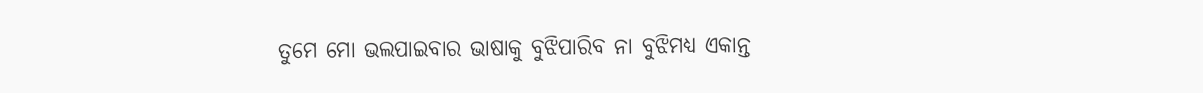ତୁମେ ମୋ ଭଲପାଇବାର ଭାଷାକୁ ବୁଝିପାରିବ ନା ବୁଝିମଧ୍ୟ ଏକାନ୍ତ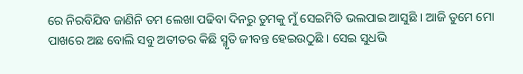ରେ ନିରବିଯିବ ଜାଣିନି ତମ ଲେଖା ପଢିବା ଦିନରୁ ତୁମକୁ ମୁଁ ସେଇମିତି ଭଲପାଇ ଆସୁଛି । ଆଜି ତୁମେ ମୋ ପାଖରେ ଅଛ ବୋଲି ସବୁ ଅତୀତର କିଛି ସ୍ମୃତି ଜୀବନ୍ତ ହେଇଉଠୁଛି । ସେଇ ସୁଧଭି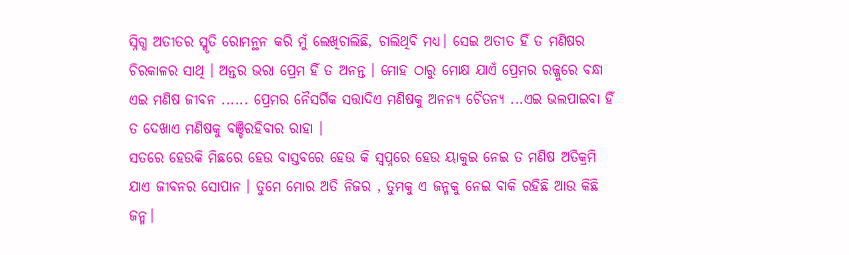ସ୍ନିଗ୍ଧ ଅତୀତର ସ୍ମୃତି ରୋମନ୍ଥନ କରି ମୁଁ ଲେଖିଚାଲିଛି, ଚାଲିଥିବି ମଧ୍ୟ। ସେଇ ଅତୀତ ହିଁ ତ ମଣିଷର ଚିରକାଳର ସାଥି । ଅନ୍ତର ଭରା ପ୍ରେମ ହିଁ ତ ଅନନ୍ତ । ମୋହ ଠାରୁ ମୋକ୍ଷ ଯାଏଁ ପ୍ରେମର ରଜ୍ଜୁରେ ବନ୍ଧା ଏଇ ମଣିଷ ଜୀବନ ...... ପ୍ରେମର ନୈସର୍ଗିକ ସତ୍ତାଦିଏ ମଣିଷକୁ ଅନନ୍ୟ ଚୈତନ୍ୟ ...ଏଇ ଭଲପାଇବା ହିଁ ତ ଦେଖାଏ ମଣିଷକୁ ବଞ୍ଚିରହିବାର ରାହା ।
ସତରେ ହେଉକି ମିଛରେ ହେଉ ବାସ୍ତବରେ ହେଉ କି ସ୍ବପ୍ନରେ ହେଉ ୟାକୁଇ ନେଇ ତ ମଣିଷ ଅତିକ୍ରମି ଯାଏ ଜୀବନର ସୋପାନ । ତୁମେ ମୋର ଅତି ନିଜର , ତୁମକୁ ଏ ଜନ୍ମକୁ ନେଇ ବାକି ରହିଛି ଆଉ କିଛି ଜନ୍ମ।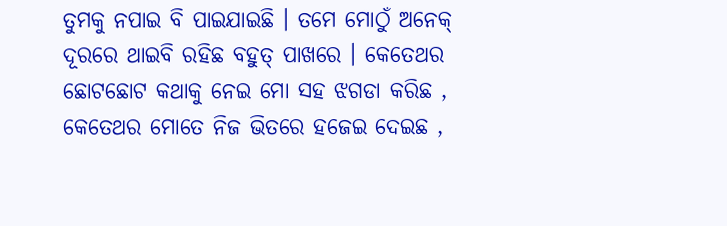ତୁମକୁ ନପାଇ ବି ପାଇଯାଇଛି । ତମେ ମୋଠୁଁ ଅନେକ୍ ଦୂରରେ ଥାଇବି ରହିଛ ବହୁତ୍ ପାଖରେ । କେତେଥର ଛୋଟଛୋଟ କଥାକୁ ନେଇ ମୋ ସହ ଝଗଡା କରିଛ , କେତେଥର ମୋତେ ନିଜ ଭିତରେ ହଜେଇ ଦେଇଛ ,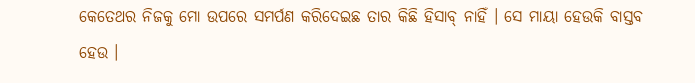କେତେଥର ନିଜକୁ ମୋ ଉପରେ ସମର୍ପଣ କରିଦେଇଛ ତାର କିଛି ହିସାବ୍ ନାହିଁ । ସେ ମାୟା ହେଉକି ବାସ୍ତବ ହେଉ ।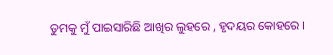ତୁମକୁ ମୁଁ ପାଇସାରିଛି ଆଖିର ଲୁହରେ , ହୃଦୟର କୋହରେ ।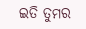ଇତି ତୁମର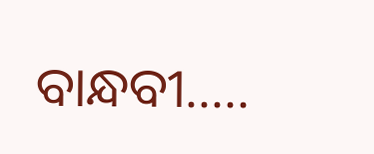ବାନ୍ଧବୀ.....